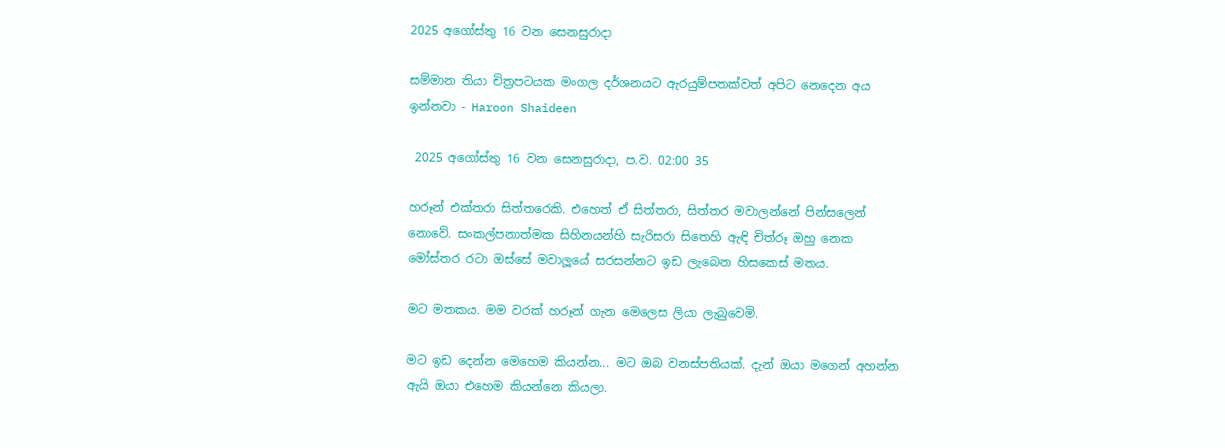2025 අගෝස්තු 16 වන සෙනසුරාදා

සම්මාන තියා චිත්‍රපටයක මංගල දර්ශනයට ඇරයුම්පතක්වත් අපිට නෙදෙන අය ඉන්නවා - Haroon Shaideen

 2025 අගෝස්තු 16 වන සෙනසුරාදා, ප.ව. 02:00 35

හරූන් එක්තරා සිත්තරෙකි. එහෙත් ඒ සිත්තරා, සිත්තර මවාලන්නේ පින්සලෙන් නොවේ. සංකල්පනාත්මක සිහිනයන්හි සැරිසරා සිතෙහි ඇඳි චිත්රූ ඔහු නෙක මෝස්තර රටා ඔස්සේ මවාලූයේ සරසන්නට ඉඩ ලැබෙන හිසකෙස් මතය.

මට මතකය. මම වරක් හරූන් ගැන මෙලෙස ලියා ලැබුවෙමි.

මට ඉඩ දෙන්න මෙහෙම කියන්න... මට ඔබ වනස්පතියක්. දැන් ඔයා මගෙන් අහන්න ඇයි ඔයා එහෙම කියන්නෙ කියලා.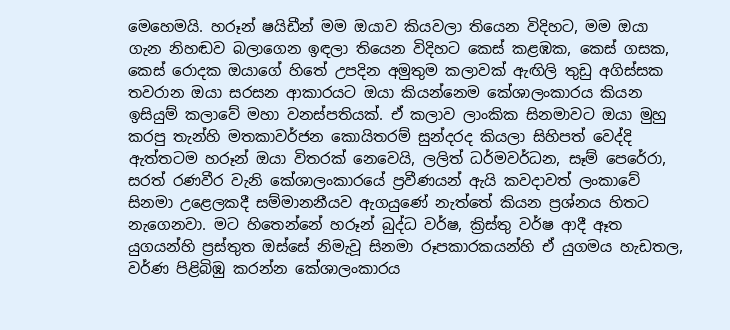මෙහෙමයි. හරූන් ෂයිඩීන් මම ඔයාව කියවලා තියෙන විදිහට, මම ඔයා ගැන නිහඬව බලාගෙන ඉඳලා තියෙන විදිහට කෙස් කළඹක, කෙස් ගසක, කෙස් රොදක ඔයාගේ හිතේ උපදින අමුතුම කලාවක් ඇඟිලි තුඩු අගිස්සක තවරාන ඔයා සරසන ආකාරයට ඔයා කියන්නෙම කේශාලංකාරය කියන ඉසියුම් කලාවේ මහා වනස්පතියක්. ඒ කලාව ලාංකික සිනමාවට ඔයා මුහු කරපු තැන්හි මතකාවර්ජන කොයිතරම් සුන්දරද කියලා සිහිපත් වෙද්දි ඇත්තටම හරූන් ඔයා විතරක් නෙවෙයි, ලලිත් ධර්මවර්ධන, සෑම් පෙරේරා, සරත් රණවීර වැනි කේශාලංකාරයේ ප්‍රවීණයන් ඇයි කවදාවත් ලංකාවේ සිනමා උළෙලකදී සම්මානනීයව ඇගයුණේ නැත්තේ කියන ප්‍රශ්නය හිතට නැගෙනවා. මට හිතෙන්නේ හරූන් බුද්ධ වර්ෂ, ක්‍රිස්තු වර්ෂ ආදී ඈත යුගයන්හි ප්‍රස්තුත ඔස්සේ නිමැවූ සිනමා රූපකාරකයන්හි ඒ යුගමය හැඩතල, වර්ණ පිළිබිඹු කරන්න කේශාලංකාරය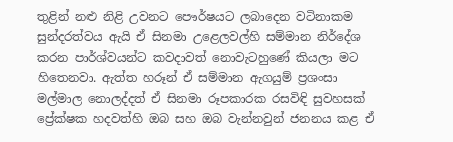තුළින් නළු නිළි උවනට පෞර්ෂයට ලබාදෙන වටිනාකම සුන්දරත්වය ඇයි ඒ සිනමා උළෙලවල්හි සම්මාන නිර්දේශ කරන පාර්ශ්වයන්ට කවදාවත් නොවැටහුණේ කියලා මට හිතෙනවා. ඇත්ත හරූන් ඒ සම්මාන ඇගයුම් ප්‍රශංසා මල්මාල නොලද්දත් ඒ සිනමා රූපකාරක රසවිඳි සුවහසක් ප්‍රේක්ෂක හදවත්හි ඔබ සහ ඔබ වැන්නවුන් ජනනය කළ ඒ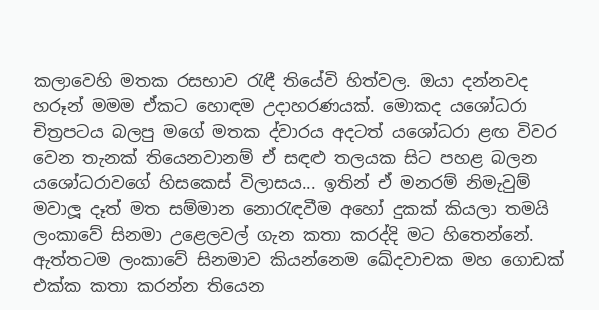කලාවෙහි මතක රසභාව රැඳී තියේවි හිත්වල. ඔයා දන්නවද හරූන් මමම ඒකට හොඳම උදාහරණයක්. මොකද යශෝධරා චිත්‍රපටය බලපු මගේ මතක ද්වාරය අදටත් යශෝධරා ළඟ විවර වෙන තැනක් තියෙනවානම් ඒ සඳළු තලයක සිට පහළ බලන යශෝධරාවගේ හිසකෙස් විලාසය... ඉතින් ඒ මනරම් නිමැවුම් මවාලූ දෑත් මත සම්මාන නොරැඳවීම අහෝ දුකක් කියලා තමයි ලංකාවේ සිනමා උළෙලවල් ගැන කතා කරද්දි මට හිතෙන්නේ. ඇත්තටම ලංකාවේ සිනමාව කියන්නෙම ඛේදවාචක මහ ගොඩක් එක්ක කතා කරන්න තියෙන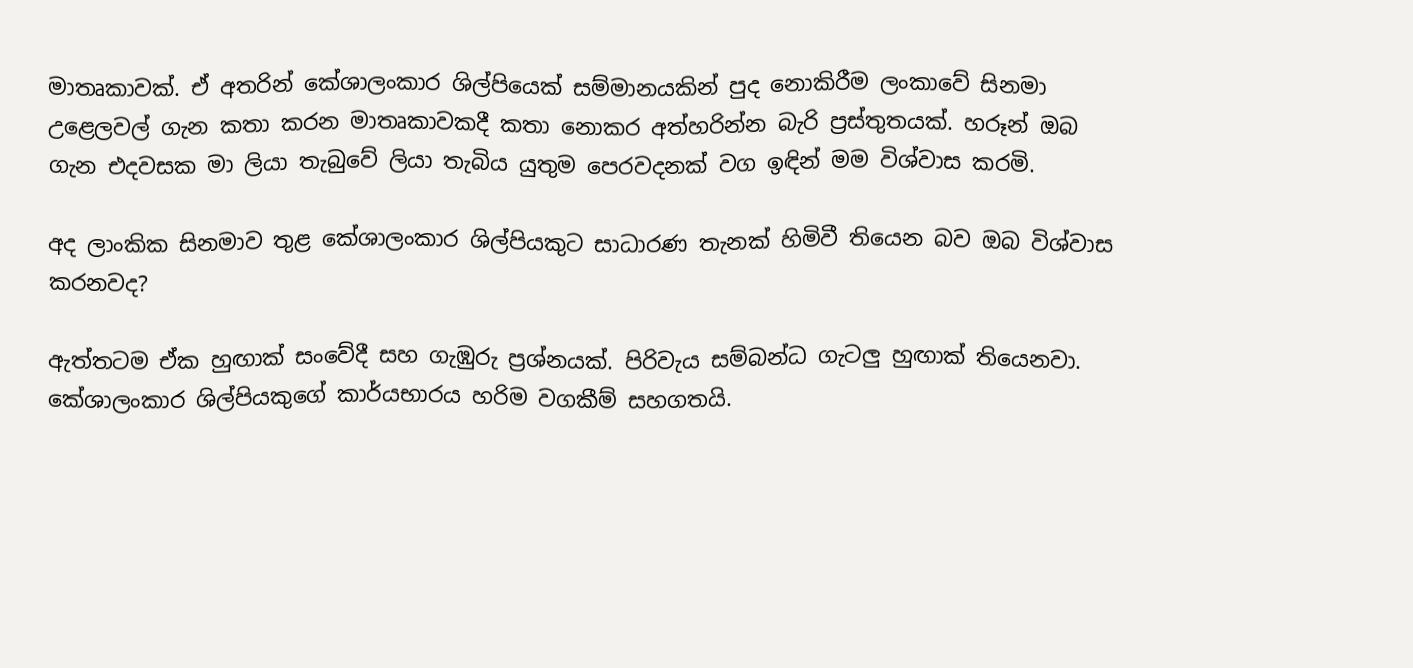මාතෘකාවක්. ඒ අතරින් කේශාලංකාර ශිල්පියෙක් සම්මානයකින් පුද නොකිරීම ලංකාවේ සිනමා උළෙලවල් ගැන කතා කරන මාතෘකාවකදී කතා නොකර අත්හරින්න බැරි ප්‍රස්තුතයක්. හරූන් ඔබ ගැන එදවසක මා ලියා තැබුවේ ලියා තැබිය යුතුම පෙරවදනක් වග ඉඳින් මම විශ්වාස කරමි.

අද ලාංකික සිනමාව තුළ කේශාලංකාර ශිල්පියකුට සාධාරණ තැනක් හිමිවී තියෙන බව ඔබ විශ්වාස කරනවද?

ඇත්තටම ඒක හුඟාක් සංවේදී සහ ගැඹුරු ප්‍රශ්නයක්. පිරිවැය සම්බන්ධ ගැටලු හුඟාක් තියෙනවා. කේශාලංකාර ශිල්පියකුගේ කාර්යභාරය හරිම වගකීම් සහගතයි.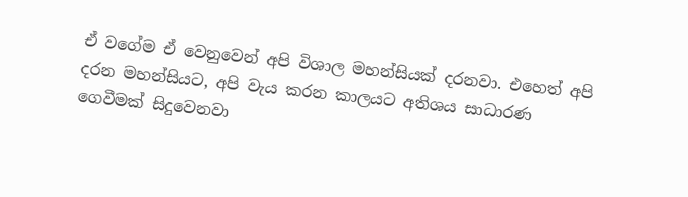ඒ වගේම ඒ වෙනුවෙන් අපි විශාල මහන්සියක් දරනවා. එහෙත් අපි දරන මහන්සියට, අපි වැය කරන කාලයට අතිශය සාධාරණ ගෙවීමක් සිදුවෙනවා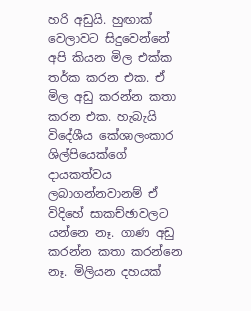හරි අඩුයි. හුඟාක් වෙලාවට සිදුවෙන්නේ අපි කියන මිල එක්ක තර්ක කරන එක. ඒ මිල අඩු කරන්න කතා කරන එක. හැබැයි විදේශීය කේශාලංකාර ශිල්පියෙක්ගේ දායකත්වය ලබාගන්නවානම් ඒ විදිහේ සාකච්ඡාවලට යන්නෙ නෑ. ගාණ අඩු කරන්න කතා කරන්නෙ නෑ. මිලියන දහයක්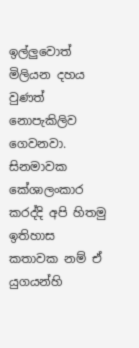ඉල්ලුවොත් මිලියන දහය වුණත් නොපැකිලිව ගෙවනවා. සිනමාවක කේශාලංකාර කරද්දි අපි හිතමු ඉතිහාස කතාවක නම් ඒ යුගයන්හි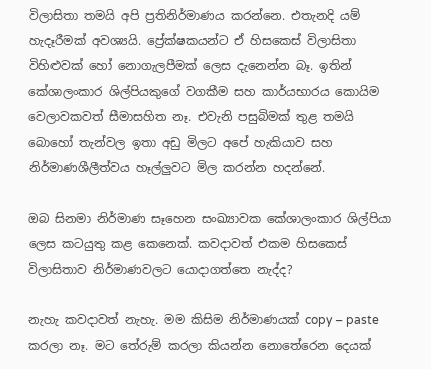විලාසිතා තමයි අපි ප්‍රතිනිර්මාණය කරන්නෙ. එතැනදි යම් හැදෑරීමක් අවශ්‍යයි. ප්‍රේක්ෂකයන්ට ඒ හිසකෙස් විලාසිතා විහිළුවක් හෝ නොගැලපීමක් ලෙස දැනෙන්න බෑ. ඉතින් කේශාලංකාර ශිල්පියකුගේ වගකීම සහ කාර්යභාරය කොයිම වෙලාවකවත් සීමාසහිත නෑ. එවැනි පසුබිමක් තුළ තමයි බොහෝ තැන්වල ඉතා අඩු මිලට අපේ හැකියාව සහ නිර්මාණශීලීත්වය හෑල්ලුවට මිල කරන්න හදන්නේ.

ඔබ සිනමා නිර්මාණ සෑහෙන සංඛ්‍යාවක කේශාලංකාර ශිල්පියා ලෙස කටයුතු කළ කෙනෙක්. කවදාවත් එකම හිසකෙස් විලාසිතාව නිර්මාණවලට යොදාගත්තෙ නැද්ද?

නැහැ කවදාවත් නැහැ. මම කිසිම නිර්මාණයක් copy – paste කරලා නෑ. මට තේරුම් කරලා කියන්න නොතේරෙන දෙයක්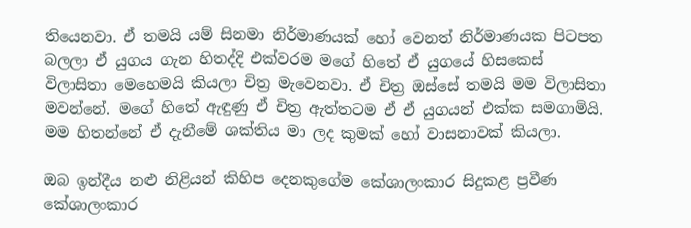තියෙනවා. ඒ තමයි යම් සිනමා නිර්මාණයක් හෝ වෙනත් නිර්මාණයක පිටපත බලලා ඒ යුගය ගැන හිතද්දි එක්වරම මගේ හිතේ ඒ යුගයේ හිසකෙස් විලාසිතා මෙහෙමයි කියලා චිත්‍ර මැවෙනවා. ඒ චිත්‍ර ඔස්සේ තමයි මම විලාසිතා මවන්නේ. මගේ හිතේ ඇඳුණු ඒ චිත්‍ර ඇත්තටම ඒ ඒ යුගයන් එක්ක සමගාමියි. මම හිතන්නේ ඒ දැනීමේ ශක්තිය මා ලද කුමක් හෝ වාසනාවක් කියලා.

ඔබ ඉන්දීය නළු නිළියන් කිහිප දෙනකුගේම කේශාලංකාර සිදුකළ ප්‍රවීණ කේශාලංකාර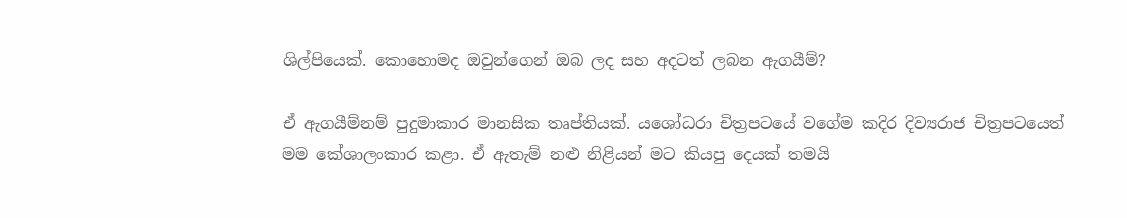ශිල්පියෙක්. කොහොමද ඔවුන්ගෙන් ඔබ ලද සහ අදටත් ලබන ඇගයීම්?

ඒ ඇගයීම්නම් පුදුමාකාර මානසික තෘප්තියක්. යශෝධරා චිත්‍රපටයේ වගේම කදිර දිව්‍යරාජ චිත්‍රපටයෙත් මම කේශාලංකාර කළා. ඒ ඇතැම් නළු නිළියන් මට කියපු දෙයක් තමයි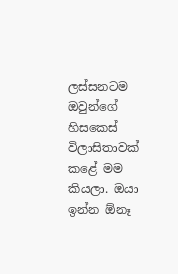ලස්සනටම ඔවුන්ගේ හිසකෙස් විලාසිතාවක් කළේ මම කියලා. ඔයා ඉන්න ඕනෑ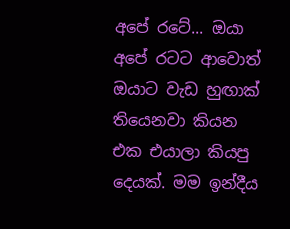අපේ රටේ... ඔයා අපේ රටට ආවොත් ඔයාට වැඩ හුඟාක් තියෙනවා කියන එක එයාලා කියපු දෙයක්. මම ඉන්දීය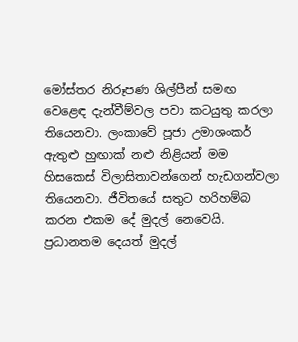මෝස්තර නිරූපණ ශිල්පීන් සමඟ වෙළෙඳ දැන්වීම්වල පවා කටයුතු කරලා තියෙනවා. ලංකාවේ පූජා උමාශංකර් ඇතුළු හුඟාක් නළු නිළියන් මම හිසකෙස් විලාසිතාවන්ගෙන් හැඩගන්වලා තියෙනවා. ජීවිතයේ සතුට හරිහම්බ කරන එකම දේ මුදල් නෙවෙයි. ප්‍රධානතම දෙයත් මුදල්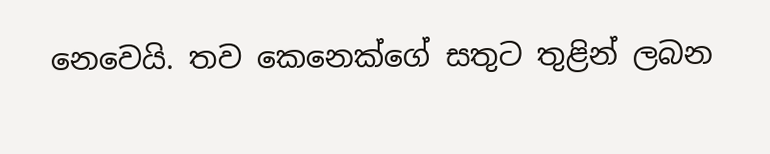නෙවෙයි. තව කෙනෙක්ගේ සතුට තුළින් ලබන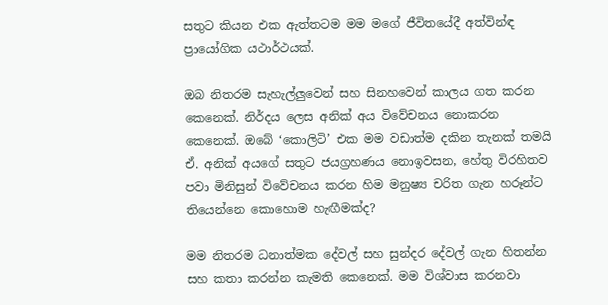සතුට කියන එක ඇත්තටම මම මගේ ජීවිතයේදී අත්වින්ඳ ප්‍රායෝගික යථාර්ථයක්.

ඔබ නිතරම සැහැල්ලුවෙන් සහ සිනහවෙන් කාලය ගත කරන කෙනෙක්. නිර්දය ලෙස අනික් අය විවේචනය නොකරන කෙනෙක්. ඔබේ ‘කොලිටි’ එක මම වඩාත්ම දකින තැනක් තමයි ඒ. අනික් අයගේ සතුට ජයග්‍රහණය නොඉවසන, හේතු විරහිතව පවා මිනිසුන් විවේචනය කරන හිම මනුෂ්‍ය චරිත ගැන හරූන්ට තියෙන්නෙ කොහොම හැඟීමක්ද?

මම නිතරම ධනාත්මක දේවල් සහ සුන්දර දේවල් ගැන හිතන්න සහ කතා කරන්න කැමති කෙනෙක්. මම විශ්වාස කරනවා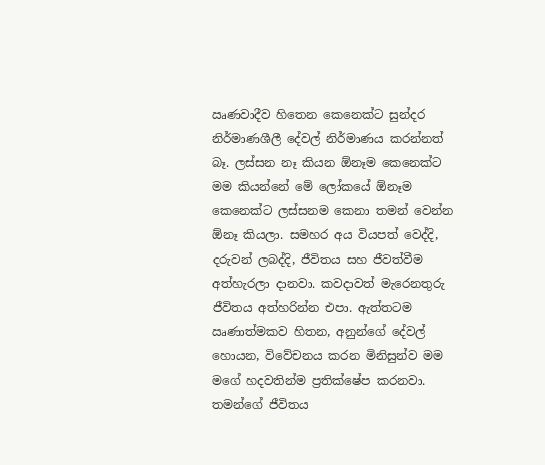ඍණවාදීව හිතෙන කෙනෙක්ට සුන්දර නිර්මාණශීලී දේවල් නිර්මාණය කරන්නත් බෑ. ලස්සන නෑ කියන ඕනෑම කෙනෙක්ට මම කියන්නේ මේ ලෝකයේ ඕනෑම කෙනෙක්ට ලස්සනම කෙනා තමන් වෙන්න ඕනෑ කියලා. සමහර අය වියපත් වෙද්දි, දරුවන් ලබද්දි, ජීවිතය සහ ජීවත්වීම අත්හැරලා දානවා. කවදාවත් මැරෙනතුරු ජීවිතය අත්හරින්න එපා. ඇත්තටම ඍණාත්මකව හිතන, අනුන්ගේ දේවල් හොයන, විවේචනය කරන මිනිසුන්ව මම මගේ හදවතින්ම ප්‍රතික්ෂේප කරනවා. තමන්ගේ ජීවිතය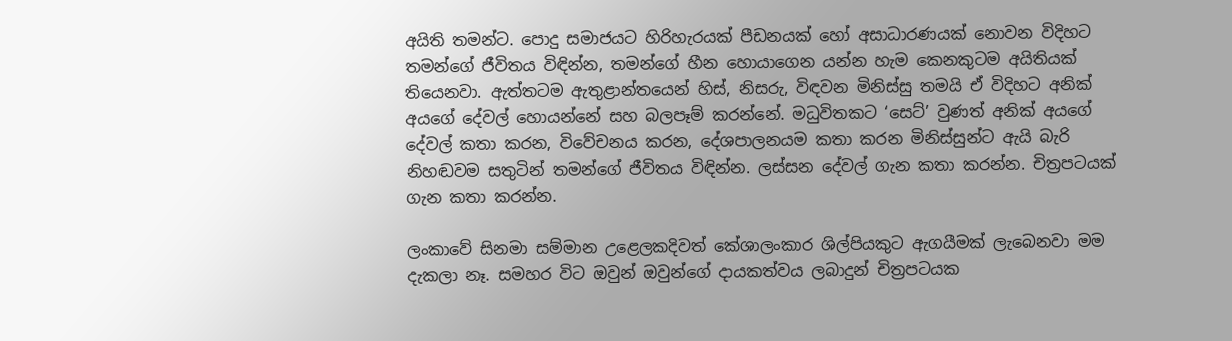අයිති තමන්ට. පොදු සමාජයට හිරිහැරයක් පීඩනයක් හෝ අසාධාරණයක් නොවන විදිහට තමන්ගේ ජීවිතය විඳින්න, තමන්ගේ හීන හොයාගෙන යන්න හැම කෙනකුටම අයිතියක් තියෙනවා. ඇත්තටම ඇතුළාන්තයෙන් හිස්, නිසරු, විඳවන මිනිස්සු තමයි ඒ විදිහට අනික් අයගේ දේවල් හොයන්නේ සහ බලපෑම් කරන්නේ. මධුවිතකට ‘සෙට්’ වුණත් අනික් අයගේ දේවල් කතා කරන, විවේචනය කරන, දේශපාලනයම කතා කරන මිනිස්සුන්ට ඇයි බැරි නිහඬවම සතුටින් තමන්ගේ ජීවිතය විඳින්න. ලස්සන දේවල් ගැන කතා කරන්න. චිත්‍රපටයක් ගැන කතා කරන්න.

ලංකාවේ සිනමා සම්මාන උළෙලකදිවත් කේශාලංකාර ශිල්පියකුට ඇගයීමක් ලැබෙනවා මම දැකලා නෑ. සමහර විට ඔවුන් ඔවුන්ගේ දායකත්වය ලබාදුන් චිත්‍රපටයක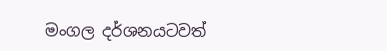මංගල දර්ශනයටවත්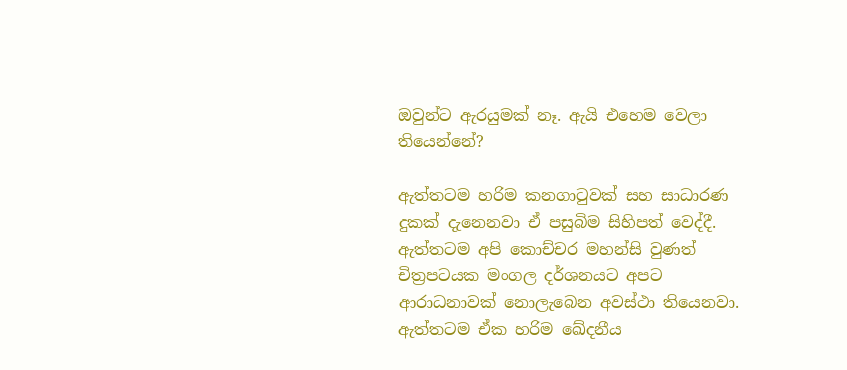ඔවුන්ට ඇරයුමක් නෑ. ඇයි එහෙම වෙලා තියෙන්නේ?

ඇත්තටම හරිම කනගාටුවක් සහ සාධාරණ දුකක් දැනෙනවා ඒ පසුබිම සිහිපත් වෙද්දී. ඇත්තටම අපි කොච්චර මහන්සි වුණත් චිත්‍රපටයක මංගල දර්ශනයට අපට ආරාධනාවක් නොලැබෙන අවස්ථා තියෙනවා. ඇත්තටම ඒක හරිම ඛේදනීය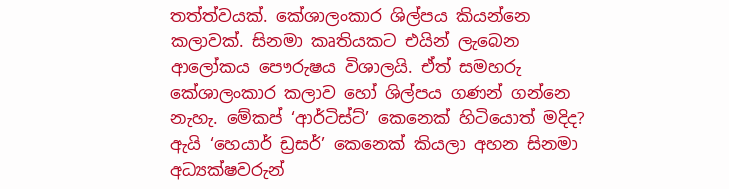තත්ත්වයක්. කේශාලංකාර ශිල්පය කියන්නෙ කලාවක්. සිනමා කෘතියකට එයින් ලැබෙන ආලෝකය පෞරුෂය විශාලයි. ඒත් සමහරු කේශාලංකාර කලාව හෝ ශිල්පය ගණන් ගන්නෙ නැහැ. මේකප් ‘ආර්ටිස්ට්’ කෙනෙක් හිටියොත් මදිද? ඇයි ‘හෙයාර් ඩ්‍රසර්’ කෙනෙක් කියලා අහන සිනමා අධ්‍යක්ෂවරුන්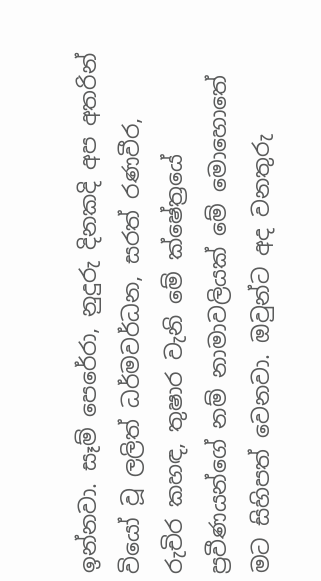ඉන්නවා. සෑම් පෙරේරා, නුදුරු දිනකදි අප අතරින් වියෝ වූ ලලිත් ධර්මවර්ධන, සරත් රණවීර, රුචිර කහඳ, තුෂාර වැනි මේ ක්ෂේත්‍රයේ ප්‍රවීණයන්ගේ නම් නාමාවලියක් මේ මොහොතේ මට සිහිපත් වෙනවා. ඔවුන්ට අද වනතුරු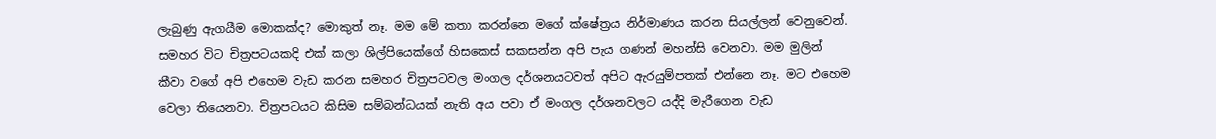ලැබුණු ඇගයීම මොකක්ද? මොකුත් නෑ. මම මේ කතා කරන්නෙ මගේ ක්ෂේත්‍රය නිර්මාණය කරන සියල්ලන් වෙනුවෙන්. සමහර විට චිත්‍රපටයකදි එක් කලා ශිල්පියෙක්ගේ හිසකෙස් සකසන්න අපි පැය ගණන් මහන්සි වෙනවා. මම මුලින් කීවා වගේ අපි එහෙම වැඩ කරන සමහර චිත්‍රපටවල මංගල දර්ශනයටවත් අපිට ඇරයුම්පතක් එන්නෙ නෑ. මට එහෙම වෙලා තියෙනවා. චිත්‍රපටයට කිසිම සම්බන්ධයක් නැති අය පවා ඒ මංගල දර්ශනවලට යද්දි මැරීගෙන වැඩ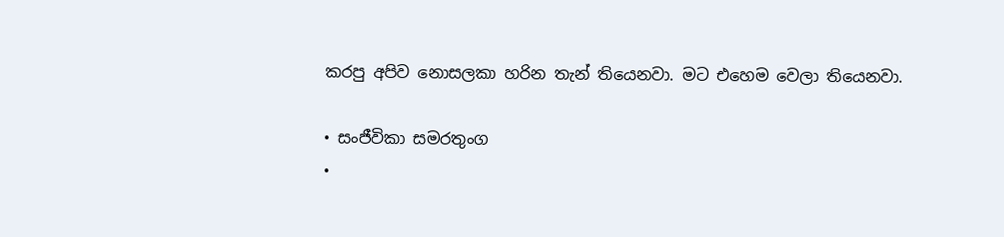කරපු අපිව නොසලකා හරින තැන් තියෙනවා. මට එහෙම වෙලා තියෙනවා.

• සංජීවිකා සමරතුංග
•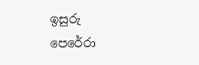ඉසුරු පෙරේරා